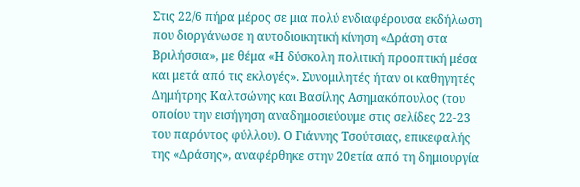Στις 22/6 πήρα μέρος σε μια πολύ ενδιαφέρουσα εκδήλωση που διοργάνωσε η αυτοδιοικητική κίνηση «Δράση στα Βριλήσσια», με θέμα «Η δύσκολη πολιτική προοπτική μέσα και μετά από τις εκλογές». Συνομιλητές ήταν οι καθηγητές Δημήτρης Καλτσώνης και Βασίλης Ασημακόπουλος (του οποίου την εισήγηση αναδημοσιεύουμε στις σελίδες 22-23 του παρόντος φύλλου). Ο Γιάννης Τσούτσιας, επικεφαλής της «Δράσης», αναφέρθηκε στην 20ετία από τη δημιουργία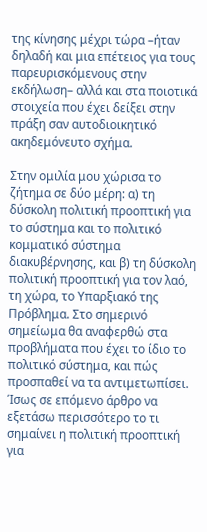της κίνησης μέχρι τώρα –ήταν δηλαδή και μια επέτειος για τους παρευρισκόμενους στην εκδήλωση– αλλά και στα ποιοτικά στοιχεία που έχει δείξει στην πράξη σαν αυτοδιοικητικό ακηδεμόνευτο σχήμα.

Στην ομιλία μου χώρισα το ζήτημα σε δύο μέρη: α) τη δύσκολη πολιτική προοπτική για το σύστημα και το πολιτικό κομματικό σύστημα διακυβέρνησης, και β) τη δύσκολη πολιτική προοπτική για τον λαό, τη χώρα, το Υπαρξιακό της Πρόβλημα. Στο σημερινό σημείωμα θα αναφερθώ στα προβλήματα που έχει το ίδιο το πολιτικό σύστημα, και πώς προσπαθεί να τα αντιμετωπίσει. Ίσως σε επόμενο άρθρο να εξετάσω περισσότερο το τι σημαίνει η πολιτική προοπτική για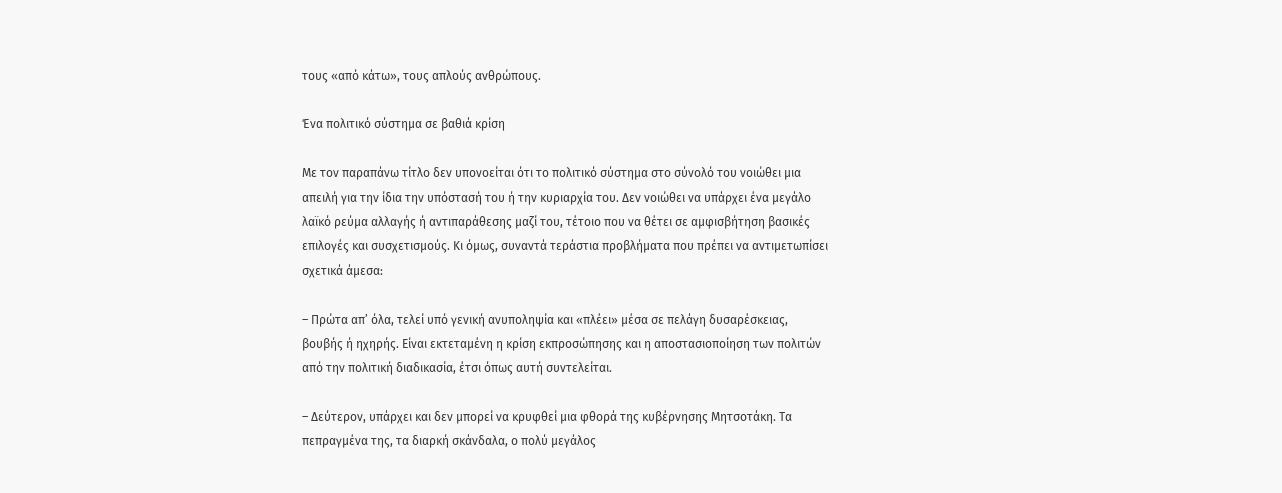τους «από κάτω», τους απλούς ανθρώπους.

Ένα πολιτικό σύστημα σε βαθιά κρίση

Με τον παραπάνω τίτλο δεν υπονοείται ότι το πολιτικό σύστημα στο σύνολό του νοιώθει μια απειλή για την ίδια την υπόστασή του ή την κυριαρχία του. Δεν νοιώθει να υπάρχει ένα μεγάλο λαϊκό ρεύμα αλλαγής ή αντιπαράθεσης μαζί του, τέτοιο που να θέτει σε αμφισβήτηση βασικές επιλογές και συσχετισμούς. Κι όμως, συναντά τεράστια προβλήματα που πρέπει να αντιμετωπίσει σχετικά άμεσα:

– Πρώτα απ’ όλα, τελεί υπό γενική ανυποληψία και «πλέει» μέσα σε πελάγη δυσαρέσκειας, βουβής ή ηχηρής. Είναι εκτεταμένη η κρίση εκπροσώπησης και η αποστασιοποίηση των πολιτών από την πολιτική διαδικασία, έτσι όπως αυτή συντελείται.

– Δεύτερον, υπάρχει και δεν μπορεί να κρυφθεί μια φθορά της κυβέρνησης Μητσοτάκη. Τα πεπραγμένα της, τα διαρκή σκάνδαλα, ο πολύ μεγάλος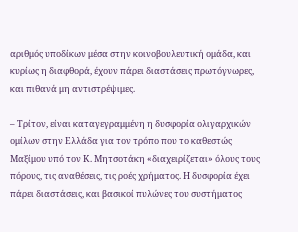αριθμός υποδίκων μέσα στην κοινοβουλευτική ομάδα, και κυρίως η διαφθορά, έχουν πάρει διαστάσεις πρωτόγνωρες, και πιθανά μη αντιστρέψιμες.

– Τρίτον, είναι καταγεγραμμένη η δυσφορία ολιγαρχικών ομίλων στην Ελλάδα για τον τρόπο που το καθεστώς Μαξίμου υπό τον Κ. Μητσοτάκη «διαχειρίζεται» όλους τους πόρους, τις αναθέσεις, τις ροές χρήματος. Η δυσφορία έχει πάρει διαστάσεις, και βασικοί πυλώνες του συστήματος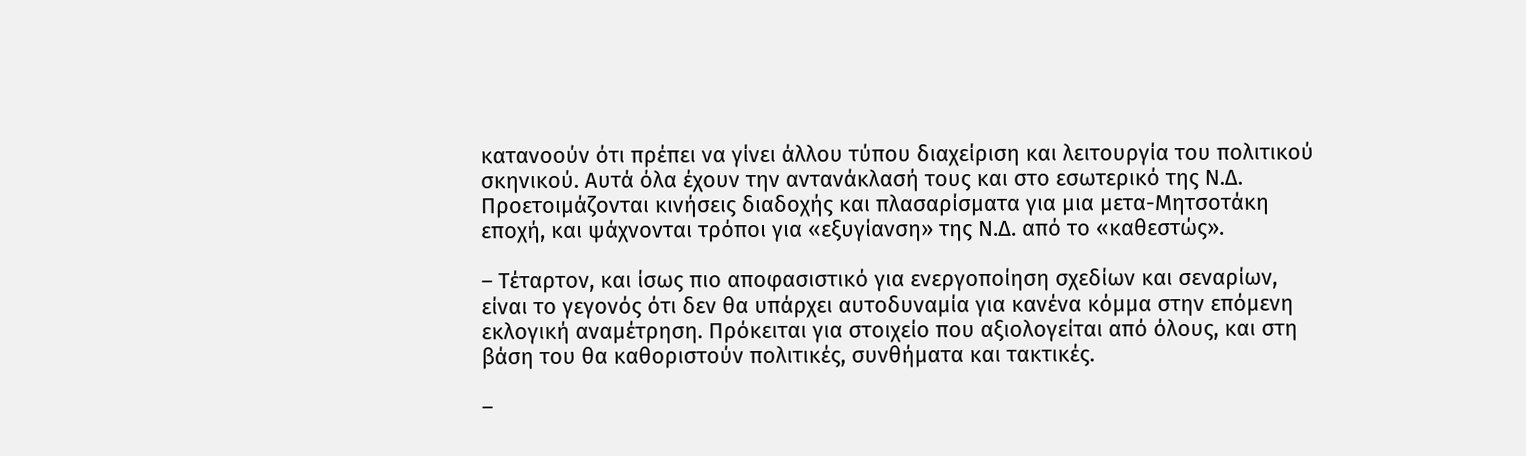κατανοούν ότι πρέπει να γίνει άλλου τύπου διαχείριση και λειτουργία του πολιτικού σκηνικού. Αυτά όλα έχουν την αντανάκλασή τους και στο εσωτερικό της Ν.Δ. Προετοιμάζονται κινήσεις διαδοχής και πλασαρίσματα για μια μετα-Μητσοτάκη εποχή, και ψάχνονται τρόποι για «εξυγίανση» της Ν.Δ. από το «καθεστώς».

– Τέταρτον, και ίσως πιο αποφασιστικό για ενεργοποίηση σχεδίων και σεναρίων, είναι το γεγονός ότι δεν θα υπάρχει αυτοδυναμία για κανένα κόμμα στην επόμενη εκλογική αναμέτρηση. Πρόκειται για στοιχείο που αξιολογείται από όλους, και στη βάση του θα καθοριστούν πολιτικές, συνθήματα και τακτικές.

–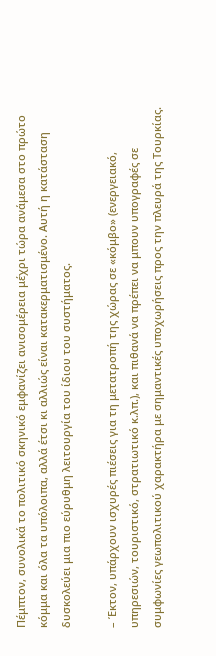Πέμπτον, συνολικά το πολιτικό σκηνικό εμφανίζει ανισομέρεια μέχρι τώρα ανάμεσα στο πρώτο κόμμα και όλα τα υπόλοιπα, αλλά έτσι κι αλλιώς είναι κατακερματισμένο. Αυτή η κατάσταση δυσκολεύει μια πιο εύρυθμη λειτουργία του ίδιου του συστήματος.

– Έκτον, υπάρχουν ισχυρές πιέσεις για τη μετατροπή της χώρας σε «κόμβο» (ενεργειακό, υπηρεσιών, τουριστικό, στρατιωτικό κ.λπ.), και πιθανά να πρέπει να μπουν υπογραφές σε συμφωνίες γεωπολιτικού χαρακτήρα με σημαντικές υποχωρήσεις προς την πλευρά της Τουρκίας.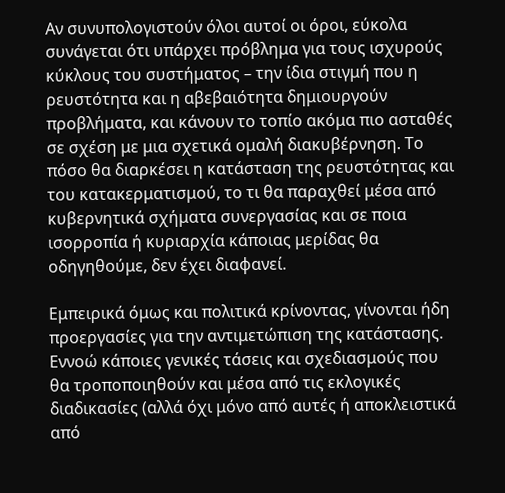Αν συνυπολογιστούν όλοι αυτοί οι όροι, εύκολα συνάγεται ότι υπάρχει πρόβλημα για τους ισχυρούς κύκλους του συστήματος – την ίδια στιγμή που η ρευστότητα και η αβεβαιότητα δημιουργούν προβλήματα, και κάνουν το τοπίο ακόμα πιο ασταθές σε σχέση με μια σχετικά ομαλή διακυβέρνηση. Το πόσο θα διαρκέσει η κατάσταση της ρευστότητας και του κατακερματισμού, το τι θα παραχθεί μέσα από κυβερνητικά σχήματα συνεργασίας και σε ποια ισορροπία ή κυριαρχία κάποιας μερίδας θα οδηγηθούμε, δεν έχει διαφανεί.

Εμπειρικά όμως και πολιτικά κρίνοντας, γίνονται ήδη προεργασίες για την αντιμετώπιση της κατάστασης. Εννοώ κάποιες γενικές τάσεις και σχεδιασμούς που θα τροποποιηθούν και μέσα από τις εκλογικές διαδικασίες (αλλά όχι μόνο από αυτές ή αποκλειστικά από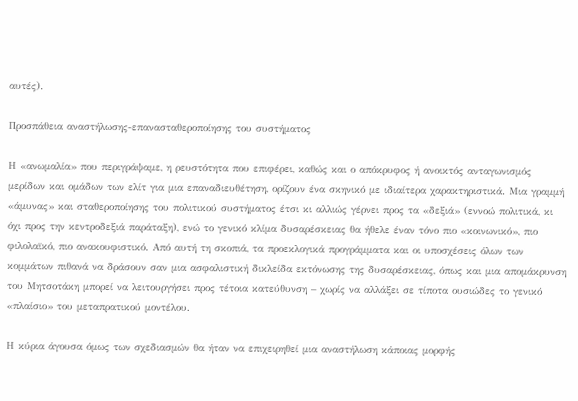αυτές).

Προσπάθεια αναστήλωσης-επανασταθεροποίησης του συστήματος

Η «ανωμαλία» που περιγράψαμε, η ρευστότητα που επιφέρει, καθώς και ο απόκρυφος ή ανοικτός ανταγωνισμός μερίδων και ομάδων των ελίτ για μια επαναδιευθέτηση, ορίζουν ένα σκηνικό με ιδιαίτερα χαρακτηριστικά. Μια γραμμή «άμυνας» και σταθεροποίησης του πολιτικού συστήματος έτσι κι αλλιώς γέρνει προς τα «δεξιά» (εννοώ πολιτικά, κι όχι προς την κεντροδεξιά παράταξη), ενώ το γενικό κλίμα δυσαρέσκειας θα ήθελε έναν τόνο πιο «κοινωνικό», πιο φιλολαϊκό, πιο ανακουφιστικό. Από αυτή τη σκοπιά, τα προεκλογικά προγράμματα και οι υποσχέσεις όλων των κομμάτων πιθανά να δράσουν σαν μια ασφαλιστική δικλείδα εκτόνωσης της δυσαρέσκειας, όπως και μια απομάκρυνση του Μητσοτάκη μπορεί να λειτουργήσει προς τέτοια κατεύθυνση – χωρίς να αλλάξει σε τίποτα ουσιώδες το γενικό «πλαίσιο» του μεταπρατικού μοντέλου.

Η κύρια άγουσα όμως των σχεδιασμών θα ήταν να επιχειρηθεί μια αναστήλωση κάποιας μορφής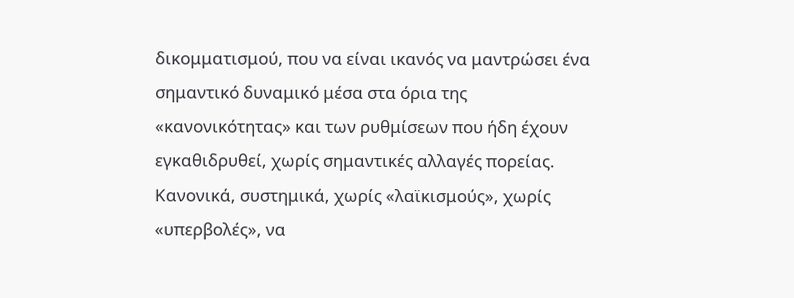δικομματισμού, που να είναι ικανός να μαντρώσει ένα σημαντικό δυναμικό μέσα στα όρια της «κανονικότητας» και των ρυθμίσεων που ήδη έχουν εγκαθιδρυθεί, χωρίς σημαντικές αλλαγές πορείας. Κανονικά, συστημικά, χωρίς «λαϊκισμούς», χωρίς «υπερβολές», να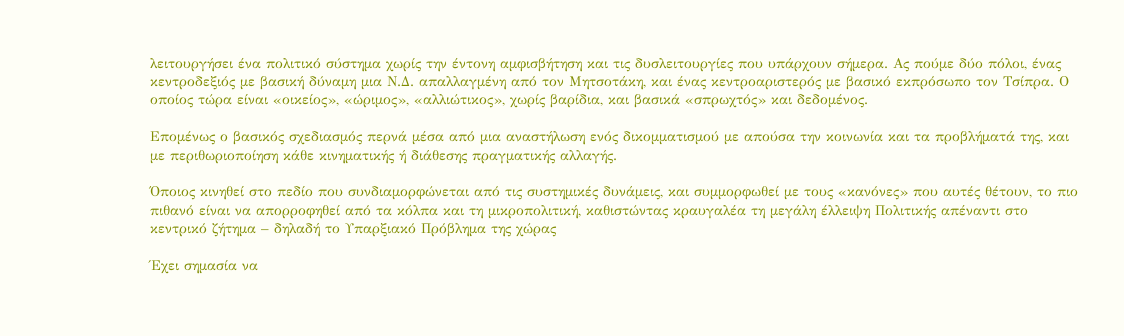λειτουργήσει ένα πολιτικό σύστημα χωρίς την έντονη αμφισβήτηση και τις δυσλειτουργίες που υπάρχουν σήμερα. Ας πούμε δύο πόλοι, ένας κεντροδεξιός με βασική δύναμη μια Ν.Δ. απαλλαγμένη από τον Μητσοτάκη, και ένας κεντροαριστερός με βασικό εκπρόσωπο τον Τσίπρα. Ο οποίος τώρα είναι «οικείος», «ώριμος», «αλλιώτικος», χωρίς βαρίδια, και βασικά «σπρωχτός» και δεδομένος.

Επομένως ο βασικός σχεδιασμός περνά μέσα από μια αναστήλωση ενός δικομματισμού με απούσα την κοινωνία και τα προβλήματά της, και με περιθωριοποίηση κάθε κινηματικής ή διάθεσης πραγματικής αλλαγής.

Όποιος κινηθεί στο πεδίο που συνδιαμορφώνεται από τις συστημικές δυνάμεις, και συμμορφωθεί με τους «κανόνες» που αυτές θέτουν, το πιο πιθανό είναι να απορροφηθεί από τα κόλπα και τη μικροπολιτική, καθιστώντας κραυγαλέα τη μεγάλη έλλειψη Πολιτικής απέναντι στο κεντρικό ζήτημα – δηλαδή το Υπαρξιακό Πρόβλημα της χώρας

Έχει σημασία να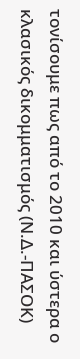τονίσουμε πως από το 2010 και ύστερα ο κλασικός δικομματισμός (Ν.Δ.-ΠΑΣΟΚ)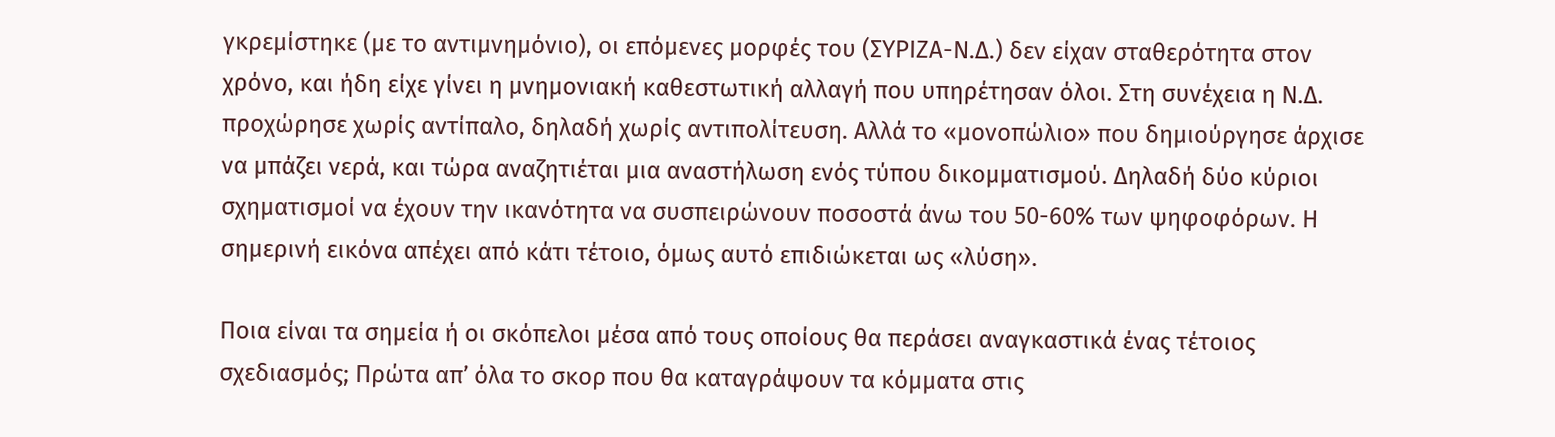γκρεμίστηκε (με το αντιμνημόνιο), οι επόμενες μορφές του (ΣΥΡΙΖΑ-Ν.Δ.) δεν είχαν σταθερότητα στον χρόνο, και ήδη είχε γίνει η μνημονιακή καθεστωτική αλλαγή που υπηρέτησαν όλοι. Στη συνέχεια η Ν.Δ. προχώρησε χωρίς αντίπαλο, δηλαδή χωρίς αντιπολίτευση. Αλλά το «μονοπώλιο» που δημιούργησε άρχισε να μπάζει νερά, και τώρα αναζητιέται μια αναστήλωση ενός τύπου δικομματισμού. Δηλαδή δύο κύριοι σχηματισμοί να έχουν την ικανότητα να συσπειρώνουν ποσοστά άνω του 50-60% των ψηφοφόρων. Η σημερινή εικόνα απέχει από κάτι τέτοιο, όμως αυτό επιδιώκεται ως «λύση».

Ποια είναι τα σημεία ή οι σκόπελοι μέσα από τους οποίους θα περάσει αναγκαστικά ένας τέτοιος σχεδιασμός; Πρώτα απ’ όλα το σκορ που θα καταγράψουν τα κόμματα στις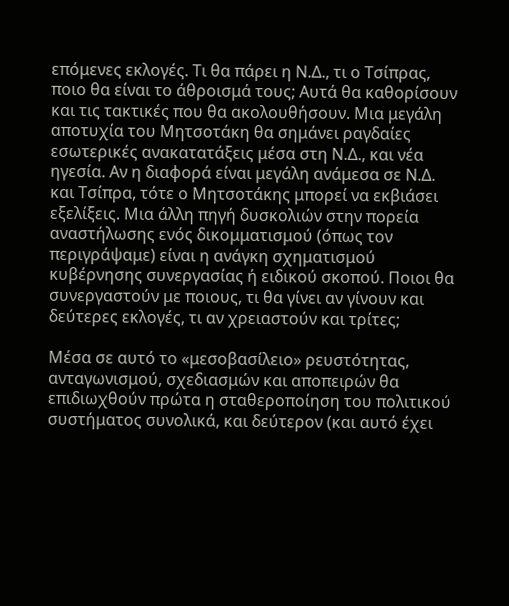επόμενες εκλογές. Τι θα πάρει η Ν.Δ., τι ο Τσίπρας, ποιο θα είναι το άθροισμά τους; Αυτά θα καθορίσουν και τις τακτικές που θα ακολουθήσουν. Μια μεγάλη αποτυχία του Μητσοτάκη θα σημάνει ραγδαίες εσωτερικές ανακατατάξεις μέσα στη Ν.Δ., και νέα ηγεσία. Αν η διαφορά είναι μεγάλη ανάμεσα σε Ν.Δ. και Τσίπρα, τότε ο Μητσοτάκης μπορεί να εκβιάσει εξελίξεις. Μια άλλη πηγή δυσκολιών στην πορεία αναστήλωσης ενός δικομματισμού (όπως τον περιγράψαμε) είναι η ανάγκη σχηματισμού κυβέρνησης συνεργασίας ή ειδικού σκοπού. Ποιοι θα συνεργαστούν με ποιους, τι θα γίνει αν γίνουν και δεύτερες εκλογές, τι αν χρειαστούν και τρίτες;

Μέσα σε αυτό το «μεσοβασίλειο» ρευστότητας, ανταγωνισμού, σχεδιασμών και αποπειρών θα επιδιωχθούν πρώτα η σταθεροποίηση του πολιτικού συστήματος συνολικά, και δεύτερον (και αυτό έχει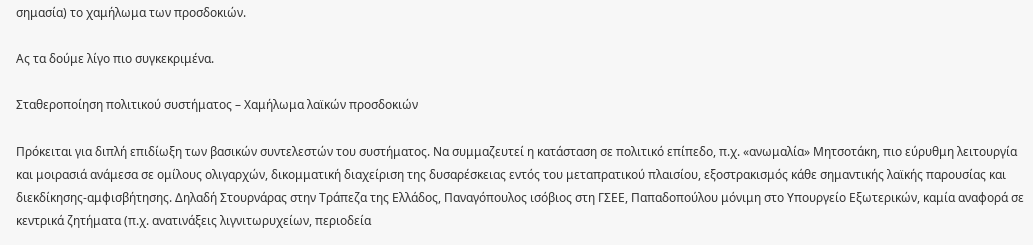σημασία) το χαμήλωμα των προσδοκιών.

Ας τα δούμε λίγο πιο συγκεκριμένα.

Σταθεροποίηση πολιτικού συστήματος – Χαμήλωμα λαϊκών προσδοκιών

Πρόκειται για διπλή επιδίωξη των βασικών συντελεστών του συστήματος. Να συμμαζευτεί η κατάσταση σε πολιτικό επίπεδο, π.χ. «ανωμαλία» Μητσοτάκη, πιο εύρυθμη λειτουργία και μοιρασιά ανάμεσα σε ομίλους ολιγαρχών, δικομματική διαχείριση της δυσαρέσκειας εντός του μεταπρατικού πλαισίου, εξοστρακισμός κάθε σημαντικής λαϊκής παρουσίας και διεκδίκησης-αμφισβήτησης. Δηλαδή Στουρνάρας στην Τράπεζα της Ελλάδος, Παναγόπουλος ισόβιος στη ΓΣΕΕ, Παπαδοπούλου μόνιμη στο Υπουργείο Εξωτερικών, καμία αναφορά σε κεντρικά ζητήματα (π.χ. ανατινάξεις λιγνιτωρυχείων, περιοδεία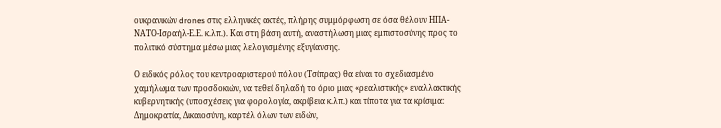ουκρανικών drones στις ελληνικές ακτές, πλήρης συμμόρφωση σε όσα θέλουν ΗΠΑ-ΝΑΤΟ-Ισραήλ-Ε.Ε. κ.λπ.). Και στη βάση αυτή, αναστήλωση μιας εμπιστοσύνης προς το πολιτικό σύστημα μέσω μιας λελογισμένης εξυγίανσης.

Ο ειδικός ρόλος του κεντροαριστερού πόλου (Τσίπρας) θα είναι το σχεδιασμένο χαμήλωμα των προσδοκιών, να τεθεί δηλαδή το όριο μιας «ρεαλιστικής» εναλλακτικής κυβερνητικής (υποσχέσεις για φορολογία, ακρίβεια κ.λπ.) και τίποτα για τα κρίσιμα: Δημοκρατία, Δικαιοσύνη, καρτέλ όλων των ειδών,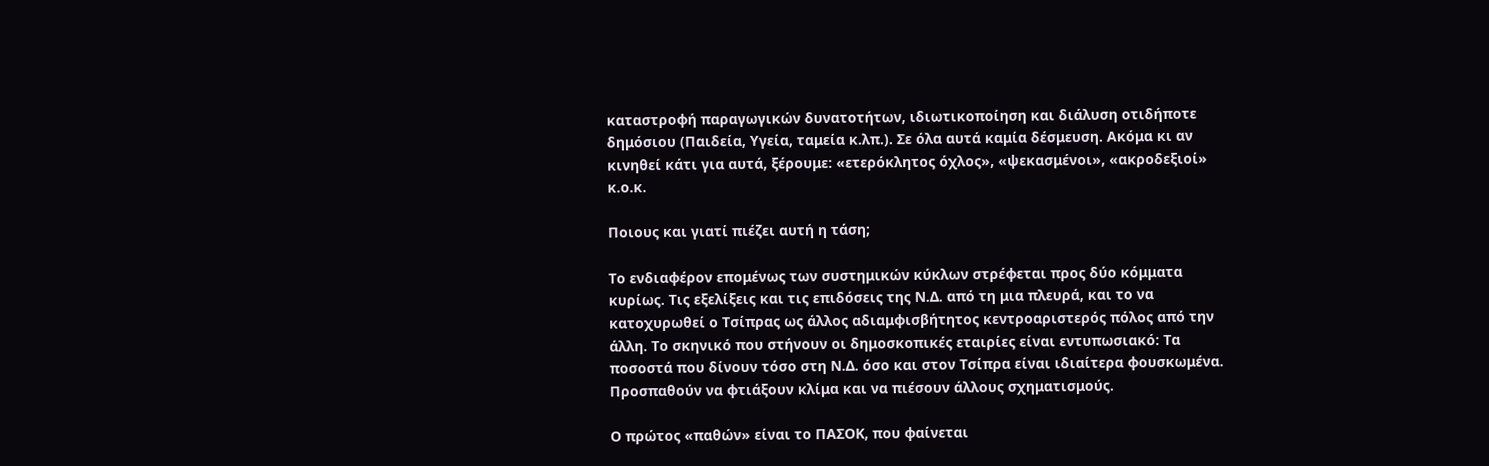καταστροφή παραγωγικών δυνατοτήτων, ιδιωτικοποίηση και διάλυση οτιδήποτε δημόσιου (Παιδεία, Υγεία, ταμεία κ.λπ.). Σε όλα αυτά καμία δέσμευση. Ακόμα κι αν κινηθεί κάτι για αυτά, ξέρουμε: «ετερόκλητος όχλος», «ψεκασμένοι», «ακροδεξιοί» κ.ο.κ.

Ποιους και γιατί πιέζει αυτή η τάση;

Το ενδιαφέρον επομένως των συστημικών κύκλων στρέφεται προς δύο κόμματα κυρίως. Τις εξελίξεις και τις επιδόσεις της Ν.Δ. από τη μια πλευρά, και το να κατοχυρωθεί ο Τσίπρας ως άλλος αδιαμφισβήτητος κεντροαριστερός πόλος από την άλλη. Το σκηνικό που στήνουν οι δημοσκοπικές εταιρίες είναι εντυπωσιακό: Τα ποσοστά που δίνουν τόσο στη Ν.Δ. όσο και στον Τσίπρα είναι ιδιαίτερα φουσκωμένα. Προσπαθούν να φτιάξουν κλίμα και να πιέσουν άλλους σχηματισμούς.

Ο πρώτος «παθών» είναι το ΠΑΣΟΚ, που φαίνεται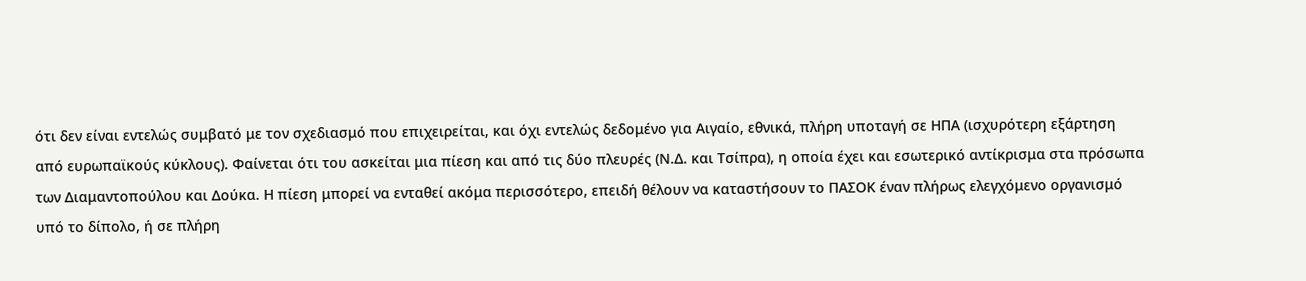ότι δεν είναι εντελώς συμβατό με τον σχεδιασμό που επιχειρείται, και όχι εντελώς δεδομένο για Αιγαίο, εθνικά, πλήρη υποταγή σε ΗΠΑ (ισχυρότερη εξάρτηση από ευρωπαϊκούς κύκλους). Φαίνεται ότι του ασκείται μια πίεση και από τις δύο πλευρές (Ν.Δ. και Τσίπρα), η οποία έχει και εσωτερικό αντίκρισμα στα πρόσωπα των Διαμαντοπούλου και Δούκα. Η πίεση μπορεί να ενταθεί ακόμα περισσότερο, επειδή θέλουν να καταστήσουν το ΠΑΣΟΚ έναν πλήρως ελεγχόμενο οργανισμό υπό το δίπολο, ή σε πλήρη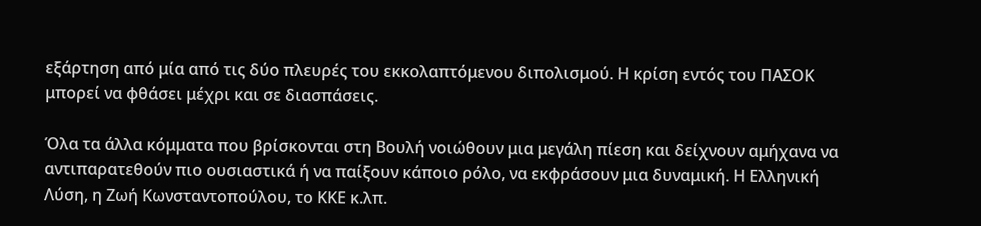εξάρτηση από μία από τις δύο πλευρές του εκκολαπτόμενου διπολισμού. Η κρίση εντός του ΠΑΣΟΚ μπορεί να φθάσει μέχρι και σε διασπάσεις.

Όλα τα άλλα κόμματα που βρίσκονται στη Βουλή νοιώθουν μια μεγάλη πίεση και δείχνουν αμήχανα να αντιπαρατεθούν πιο ουσιαστικά ή να παίξουν κάποιο ρόλο, να εκφράσουν μια δυναμική. Η Ελληνική Λύση, η Ζωή Κωνσταντοπούλου, το ΚΚΕ κ.λπ.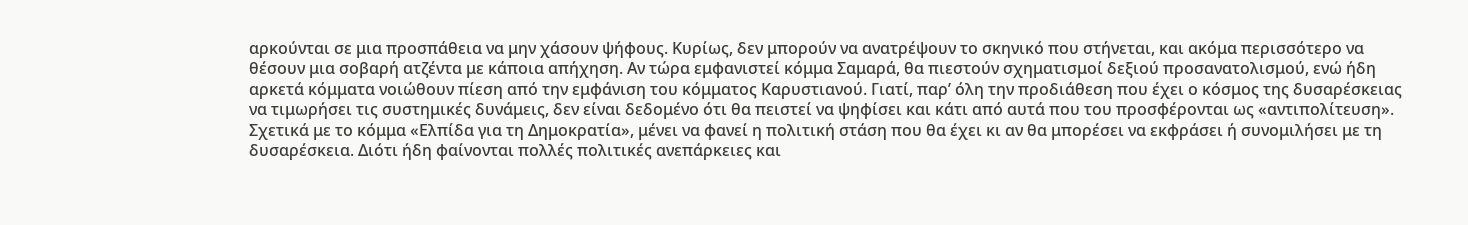αρκούνται σε μια προσπάθεια να μην χάσουν ψήφους. Κυρίως, δεν μπορούν να ανατρέψουν το σκηνικό που στήνεται, και ακόμα περισσότερο να θέσουν μια σοβαρή ατζέντα με κάποια απήχηση. Αν τώρα εμφανιστεί κόμμα Σαμαρά, θα πιεστούν σχηματισμοί δεξιού προσανατολισμού, ενώ ήδη αρκετά κόμματα νοιώθουν πίεση από την εμφάνιση του κόμματος Καρυστιανού. Γιατί, παρ’ όλη την προδιάθεση που έχει ο κόσμος της δυσαρέσκειας να τιμωρήσει τις συστημικές δυνάμεις, δεν είναι δεδομένο ότι θα πειστεί να ψηφίσει και κάτι από αυτά που του προσφέρονται ως «αντιπολίτευση». Σχετικά με το κόμμα «Ελπίδα για τη Δημοκρατία», μένει να φανεί η πολιτική στάση που θα έχει κι αν θα μπορέσει να εκφράσει ή συνομιλήσει με τη δυσαρέσκεια. Διότι ήδη φαίνονται πολλές πολιτικές ανεπάρκειες και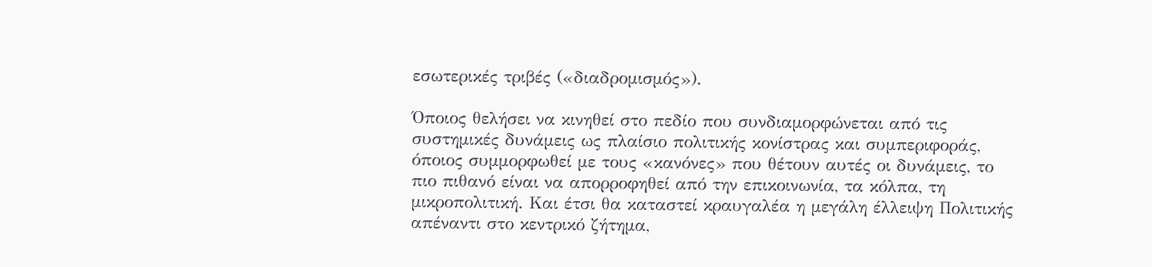εσωτερικές τριβές («διαδρομισμός»).

Όποιος θελήσει να κινηθεί στο πεδίο που συνδιαμορφώνεται από τις συστημικές δυνάμεις ως πλαίσιο πολιτικής κονίστρας και συμπεριφοράς, όποιος συμμορφωθεί με τους «κανόνες» που θέτουν αυτές οι δυνάμεις, το πιο πιθανό είναι να απορροφηθεί από την επικοινωνία, τα κόλπα, τη μικροπολιτική. Και έτσι θα καταστεί κραυγαλέα η μεγάλη έλλειψη Πολιτικής απέναντι στο κεντρικό ζήτημα,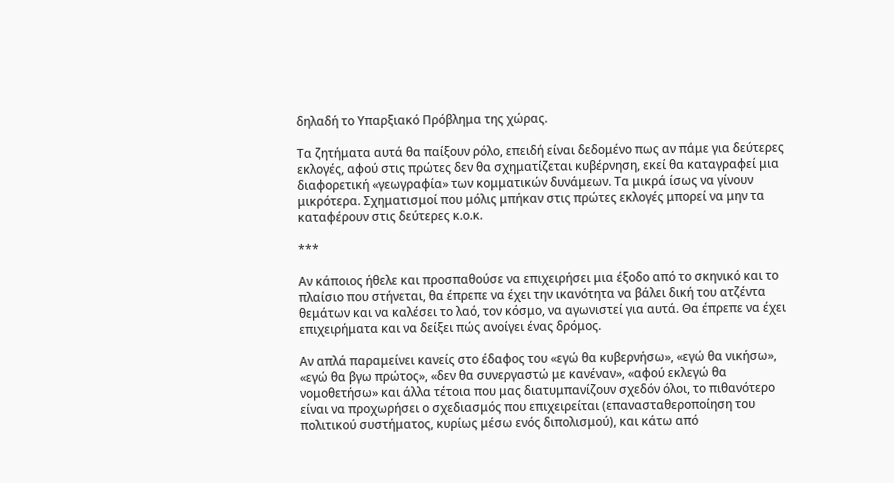δηλαδή το Υπαρξιακό Πρόβλημα της χώρας.

Τα ζητήματα αυτά θα παίξουν ρόλο, επειδή είναι δεδομένο πως αν πάμε για δεύτερες εκλογές, αφού στις πρώτες δεν θα σχηματίζεται κυβέρνηση, εκεί θα καταγραφεί μια διαφορετική «γεωγραφία» των κομματικών δυνάμεων. Τα μικρά ίσως να γίνουν μικρότερα. Σχηματισμοί που μόλις μπήκαν στις πρώτες εκλογές μπορεί να μην τα καταφέρουν στις δεύτερες κ.ο.κ.

***

Αν κάποιος ήθελε και προσπαθούσε να επιχειρήσει μια έξοδο από το σκηνικό και το πλαίσιο που στήνεται, θα έπρεπε να έχει την ικανότητα να βάλει δική του ατζέντα θεμάτων και να καλέσει το λαό, τον κόσμο, να αγωνιστεί για αυτά. Θα έπρεπε να έχει επιχειρήματα και να δείξει πώς ανοίγει ένας δρόμος.

Αν απλά παραμείνει κανείς στο έδαφος του «εγώ θα κυβερνήσω», «εγώ θα νικήσω», «εγώ θα βγω πρώτος», «δεν θα συνεργαστώ με κανέναν», «αφού εκλεγώ θα νομοθετήσω» και άλλα τέτοια που μας διατυμπανίζουν σχεδόν όλοι, το πιθανότερο είναι να προχωρήσει ο σχεδιασμός που επιχειρείται (επανασταθεροποίηση του πολιτικού συστήματος, κυρίως μέσω ενός διπολισμού), και κάτω από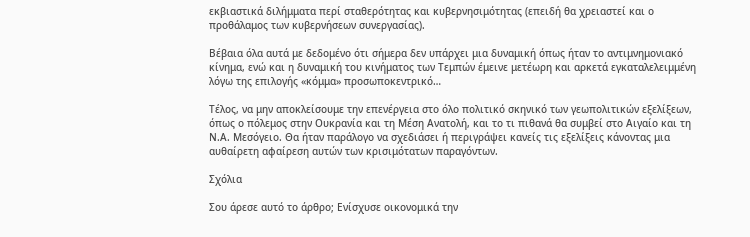εκβιαστικά διλήμματα περί σταθερότητας και κυβερνησιμότητας (επειδή θα χρειαστεί και ο προθάλαμος των κυβερνήσεων συνεργασίας).

Βέβαια όλα αυτά με δεδομένο ότι σήμερα δεν υπάρχει μια δυναμική όπως ήταν το αντιμνημονιακό κίνημα, ενώ και η δυναμική του κινήματος των Τεμπών έμεινε μετέωρη και αρκετά εγκαταλελειμμένη λόγω της επιλογής «κόμμα» προσωποκεντρικό…

Τέλος, να μην αποκλείσουμε την επενέργεια στο όλο πολιτικό σκηνικό των γεωπολιτικών εξελίξεων, όπως ο πόλεμος στην Ουκρανία και τη Μέση Ανατολή, και το τι πιθανά θα συμβεί στο Αιγαίο και τη Ν.Α. Μεσόγειο. Θα ήταν παράλογο να σχεδιάσει ή περιγράψει κανείς τις εξελίξεις κάνοντας μια αυθαίρετη αφαίρεση αυτών των κρισιμότατων παραγόντων.

Σχόλια

Σου άρεσε αυτό το άρθρο; Ενίσχυσε οικονομικά την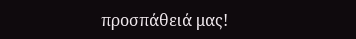προσπάθειά μας!